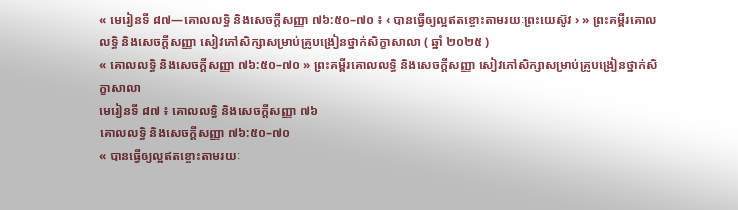« មេរៀនទី ៨៧—គោលលទ្ធិ និងសេចក្ដីសញ្ញា ៧៦:៥០–៧០ ៖ ‹ បានធ្វើឲ្យល្អឥតខ្ចោះតាមរយៈព្រះយេស៊ូវ › » ព្រះគម្ពីរគោលលទ្ធិ និងសេចក្ដីសញ្ញា សៀវភៅសិក្សាសម្រាប់គ្រូបង្រៀនថ្នាក់សិក្ខាសាលា ( ឆ្នាំ ២០២៥ )
« គោលលទ្ធិ និងសេចក្តីសញ្ញា ៧៦:៥០–៧០ » ព្រះគម្ពីរគោលលទ្ធិ និងសេចក្ដីសញ្ញា សៀវភៅសិក្សាសម្រាប់គ្រូបង្រៀនថ្នាក់សិក្ខាសាលា
មេរៀនទី ៨៧ ៖ គោលលទ្ធិ និងសេចក្ដីសញ្ញា ៧៦
គោលលទ្ធិ និងសេចក្ដីសញ្ញា ៧៦:៥០–៧០
« បានធ្វើឲ្យល្អឥតខ្ចោះតាមរយៈ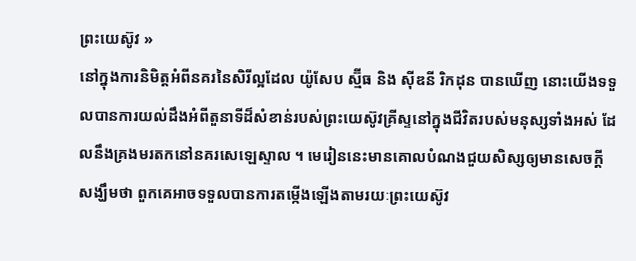ព្រះយេស៊ូវ »
នៅក្នុងការនិមិត្តអំពីនគរនៃសិរីល្អដែល យ៉ូសែប ស្ម៊ីធ និង ស៊ីឌនី រិកដុន បានឃើញ នោះយើងទទួលបានការយល់ដឹងអំពីតួនាទីដ៏សំខាន់របស់ព្រះយេស៊ូវគ្រីស្ទនៅក្នុងជីវិតរបស់មនុស្សទាំងអស់ ដែលនឹងគ្រងមរតកនៅនគរសេឡេស្ទាល ។ មេរៀននេះមានគោលបំណងជួយសិស្សឲ្យមានសេចក្ដីសង្ឃឹមថា ពួកគេអាចទទួលបានការតម្កើងឡើងតាមរយៈព្រះយេស៊ូវ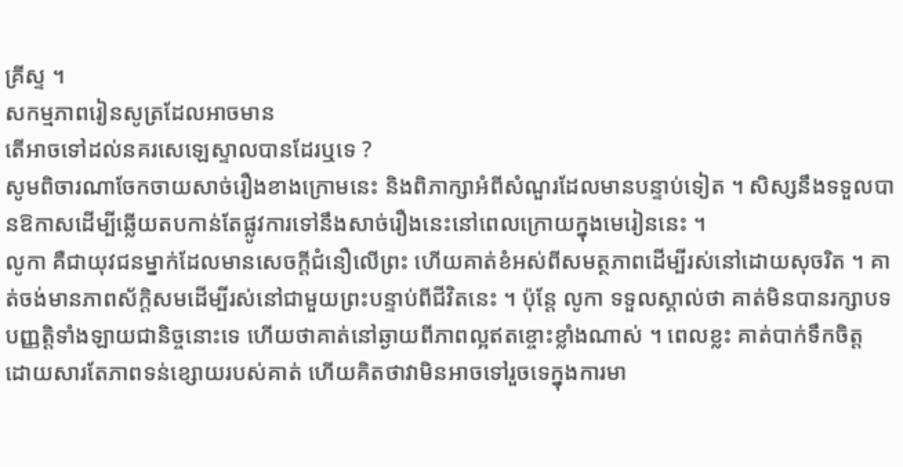គ្រីស្ទ ។
សកម្មភាពរៀនសូត្រដែលអាចមាន
តើអាចទៅដល់នគរសេឡេស្ទាលបានដែរឬទេ ?
សូមពិចារណាចែកចាយសាច់រឿងខាងក្រោមនេះ និងពិភាក្សាអំពីសំណួរដែលមានបន្ទាប់ទៀត ។ សិស្សនឹងទទួលបានឱកាសដើម្បីឆ្លើយតបកាន់តែផ្លូវការទៅនឹងសាច់រឿងនេះនៅពេលក្រោយក្នុងមេរៀននេះ ។
លូកា គឺជាយុវជនម្នាក់ដែលមានសេចក្ដីជំនឿលើព្រះ ហើយគាត់ខំអស់ពីសមត្ថភាពដើម្បីរស់នៅដោយសុចរិត ។ គាត់ចង់មានភាពស័ក្តិសមដើម្បីរស់នៅជាមួយព្រះបន្ទាប់ពីជីវិតនេះ ។ ប៉ុន្ដែ លូកា ទទួលស្គាល់ថា គាត់មិនបានរក្សាបទបញ្ញត្តិទាំងឡាយជានិច្ចនោះទេ ហើយថាគាត់នៅឆ្ងាយពីភាពល្អឥតខ្ចោះខ្លាំងណាស់ ។ ពេលខ្លះ គាត់បាក់ទឹកចិត្ត ដោយសារតែភាពទន់ខ្សោយរបស់គាត់ ហើយគិតថាវាមិនអាចទៅរួចទេក្នុងការមា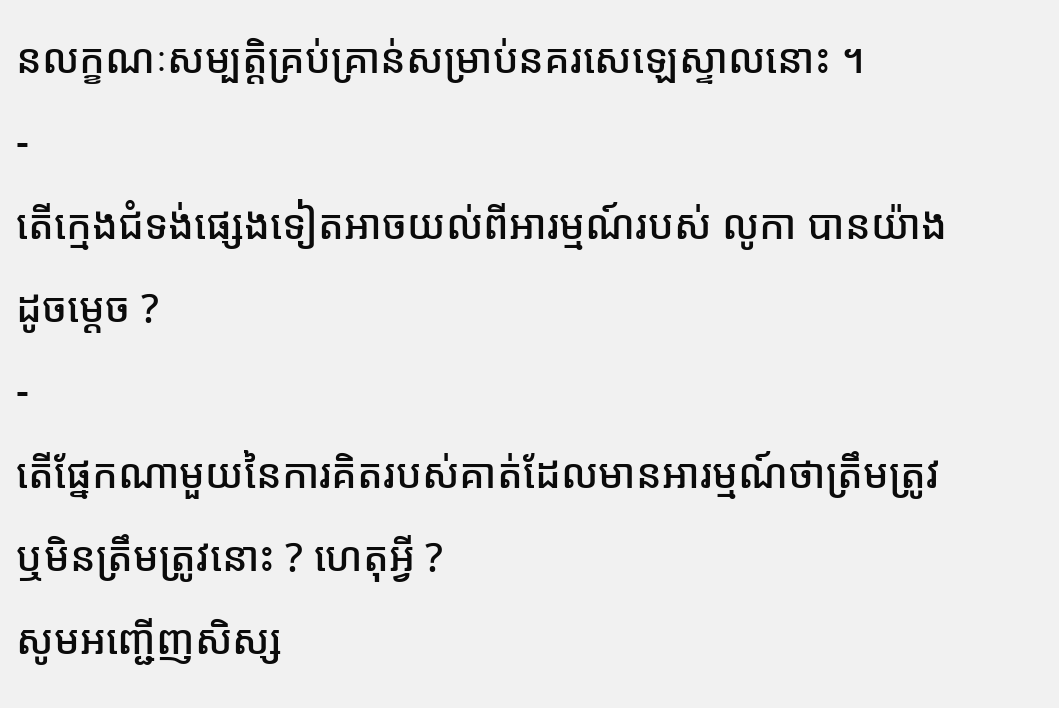នលក្ខណៈសម្បត្តិគ្រប់គ្រាន់សម្រាប់នគរសេឡេស្ទាលនោះ ។
-
តើក្មេងជំទង់ផ្សេងទៀតអាចយល់ពីអារម្មណ៍របស់ លូកា បានយ៉ាងដូចម្ដេច ?
-
តើផ្នែកណាមួយនៃការគិតរបស់គាត់ដែលមានអារម្មណ៍ថាត្រឹមត្រូវ ឬមិនត្រឹមត្រូវនោះ ? ហេតុអ្វី ?
សូមអញ្ជើញសិស្ស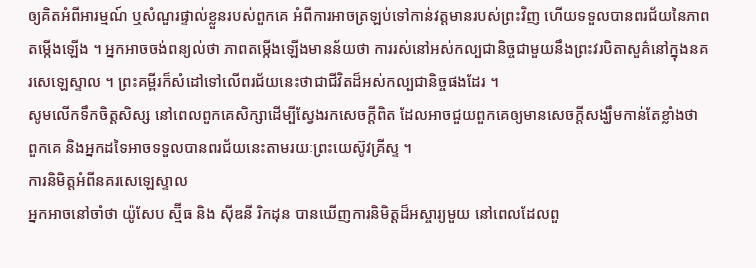ឲ្យគិតអំពីអារម្មណ៍ ឬសំណួរផ្ទាល់ខ្លួនរបស់ពួកគេ អំពីការអាចត្រឡប់ទៅកាន់វត្តមានរបស់ព្រះវិញ ហើយទទួលបានពរជ័យនៃភាពតម្កើងឡើង ។ អ្នកអាចចង់ពន្យល់ថា ភាពតម្កើងឡើងមានន័យថា ការរស់នៅអស់កល្បជានិច្ចជាមួយនឹងព្រះវរបិតាសួគ៌នៅក្នុងនគរសេឡេស្ទាល ។ ព្រះគម្ពីរក៏សំដៅទៅលើពរជ័យនេះថាជាជីវិតដ៏អស់កល្បជានិច្ចផងដែរ ។
សូមលើកទឹកចិត្តសិស្ស នៅពេលពួកគេសិក្សាដើម្បីស្វែងរកសេចក្ដីពិត ដែលអាចជួយពួកគេឲ្យមានសេចក្ដីសង្ឃឹមកាន់តែខ្លាំងថា ពួកគេ និងអ្នកដទៃអាចទទួលបានពរជ័យនេះតាមរយៈព្រះយេស៊ូវគ្រីស្ទ ។
ការនិមិត្តអំពីនគរសេឡេស្ទាល
អ្នកអាចនៅចាំថា យ៉ូសែប ស្ម៊ីធ និង ស៊ីឌនី រិកដុន បានឃើញការនិមិត្តដ៏អស្ចារ្យមួយ នៅពេលដែលពួ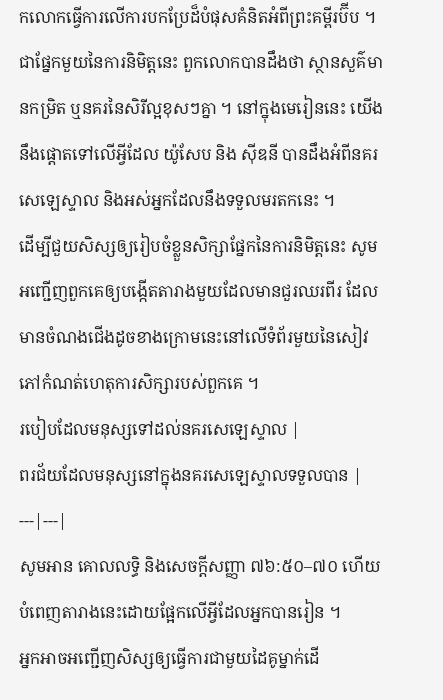កលោកធ្វើការលើការបកប្រែដ៏បំផុសគំនិតអំពីព្រះគម្ពីរប៊ីប ។ ជាផ្នែកមួយនៃការនិមិត្តនេះ ពួកលោកបានដឹងថា ស្ថានសួគ៌មានកម្រិត ឬនគរនៃសិរីល្អខុសៗគ្នា ។ នៅក្នុងមេរៀននេះ យើងនឹងផ្តោតទៅលើអ្វីដែល យ៉ូសែប និង ស៊ីឌនី បានដឹងអំពីនគរសេឡេស្ទាល និងអស់អ្នកដែលនឹងទទួលមរតកនេះ ។
ដើម្បីជួយសិស្សឲ្យរៀបចំខ្លួនសិក្សាផ្នែកនៃការនិមិត្តនេះ សូមអញ្ជើញពួកគេឲ្យបង្កើតតារាងមួយដែលមានជួរឈរពីរ ដែលមានចំណងជើងដូចខាងក្រោមនេះនៅលើទំព័រមួយនៃសៀវភៅកំណត់ហេតុការសិក្សារបស់ពួកគេ ។
របៀបដែលមនុស្សទៅដល់នគរសេឡេស្ទាល |
ពរជ័យដែលមនុស្សនៅក្នុងនគរសេឡេស្ទាលទទួលបាន |
---|---|
សូមអាន គោលលទ្ធិ និងសេចក្តីសញ្ញា ៧៦:៥០–៧០ ហើយបំពេញតារាងនេះដោយផ្អែកលើអ្វីដែលអ្នកបានរៀន ។
អ្នកអាចអញ្ជើញសិស្សឲ្យធ្វើការជាមួយដៃគូម្នាក់ដើ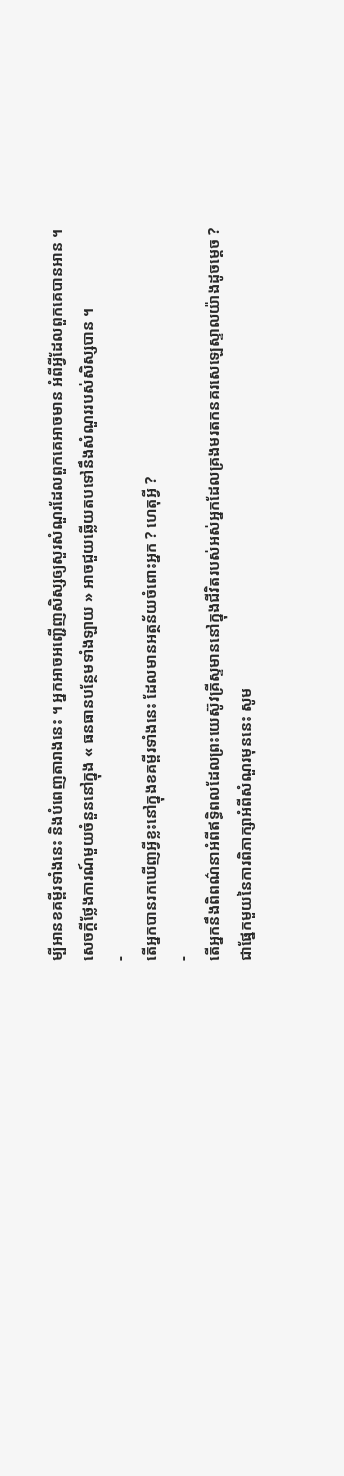ម្បីអានខគម្ពីរទាំងនេះ និងបំពេញតារាងនេះ ។ អ្នកអាចអញ្ជើញសិស្សឲ្យសួរសំណួរដែលពួកគេអាចមាន អំពីអ្វីដែលពួកគេបានអាន ។
សេចក្តីថ្លែងការណ៍មួយចំនួននៅក្នុង « ធនធានបន្ថែមទាំងឡាយ » អាចជួយឆ្លើយតបទៅនឹងសំណួររបស់សិស្សបាន ។
-
តើអ្នកបានរកឃើញអ្វីខ្លះនៅក្នុងខគម្ពីរទាំងនេះ ដែលមានអត្ថន័យចំពោះអ្នក ? ហេតុអ្វី ?
-
តើអ្នកនឹងពិពណ៌នាអំពីឥទ្ធិពលដែលព្រះយេស៊ូវគ្រីស្ទមាននៅក្នុងជីវិតរបស់អស់អ្នកដែលគ្រងមរតកនគរសេឡេស្ទាលយ៉ាងដូចម្ដេច ?
ជាផ្នែកមួយនៃការពិភាក្សាអំពីសំណួរមុននេះ សូម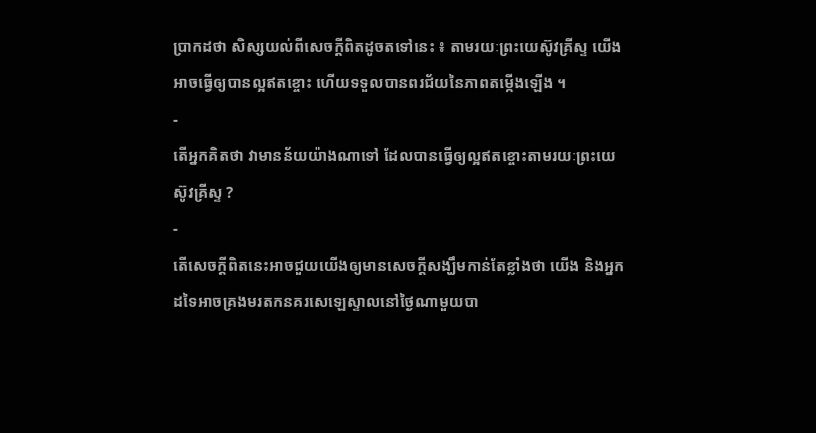ប្រាកដថា សិស្សយល់ពីសេចក្ដីពិតដូចតទៅនេះ ៖ តាមរយៈព្រះយេស៊ូវគ្រីស្ទ យើងអាចធ្វើឲ្យបានល្អឥតខ្ចោះ ហើយទទួលបានពរជ័យនៃភាពតម្កើងឡើង ។
-
តើអ្នកគិតថា វាមានន័យយ៉ាងណាទៅ ដែលបានធ្វើឲ្យល្អឥតខ្ចោះតាមរយៈព្រះយេស៊ូវគ្រីស្ទ ?
-
តើសេចក្ដីពិតនេះអាចជួយយើងឲ្យមានសេចក្ដីសង្ឃឹមកាន់តែខ្លាំងថា យើង និងអ្នកដទៃអាចគ្រងមរតកនគរសេឡេស្ទាលនៅថ្ងៃណាមួយបា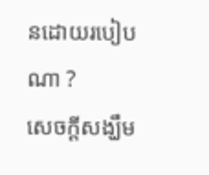នដោយរបៀបណា ?
សេចក្តីសង្ឃឹម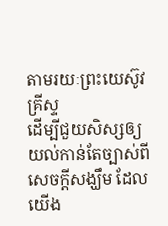តាមរយៈព្រះយេស៊ូវគ្រីស្ទ
ដើម្បីជួយសិស្សឲ្យយល់កាន់តែច្បាស់ពីសេចក្ដីសង្ឃឹម ដែលយើង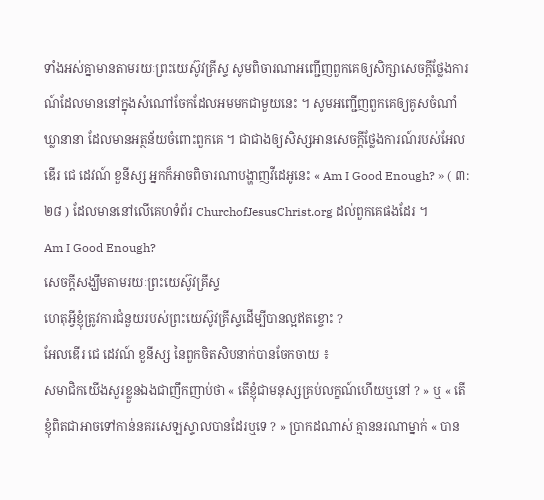ទាំងអស់គ្នាមានតាមរយៈព្រះយេស៊ូវគ្រីស្ទ សូមពិចារណាអញ្ជើញពួកគេឲ្យសិក្សាសេចក្ដីថ្លែងការណ៍ដែលមាននៅក្នុងសំណៅចែកដែលអមមកជាមួយនេះ ។ សូមអញ្ជើញពួកគេឲ្យគូសចំណាំឃ្លានានា ដែលមានអត្ថន័យចំពោះពួកគេ ។ ជាជាងឲ្យសិស្សអានសេចក្ដីថ្លែងការណ៍របស់អែលឌើរ ជេ ដេវណ៍ ខួនីស្ស អ្នកក៏អាចពិចារណាបង្ហាញវីដេអូនេះ « Am I Good Enough? » ( ៣:២៨ ) ដែលមាននៅលើគេហទំព័រ ChurchofJesusChrist.org ដល់ពួកគេផងដែរ ។
Am I Good Enough?
សេចក្តីសង្ឃឹមតាមរយៈព្រះយេស៊ូវគ្រីស្ទ
ហេតុអ្វីខ្ញុំត្រូវការជំនួយរបស់ព្រះយេស៊ូវគ្រីស្ទដើម្បីបានល្អឥតខ្ចោះ ?
អែលឌើរ ជេ ដេវណ៍ ខួនីស្ស នៃពួកចិតសិបនាក់បានចែកចាយ ៖
សមាជិកយើងសួរខ្លួនឯងជាញឹកញាប់ថា « តើខ្ញុំជាមនុស្សគ្រប់លក្ខណ៍ហើយឬនៅ ? » ឬ « តើខ្ញុំពិតជាអាចទៅកាន់នគរសេឡស្ទាលបានដែរឬទេ ? » ប្រាកដណាស់ គ្មាននរណាម្នាក់ « បាន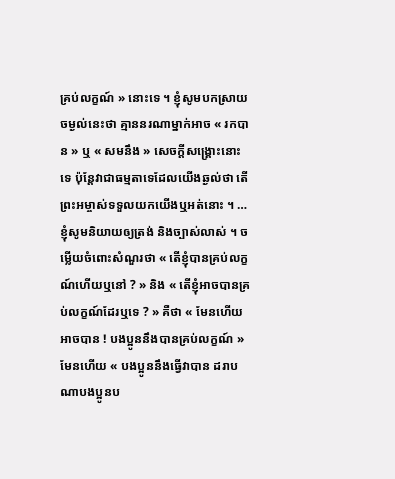គ្រប់លក្ខណ៍ » នោះទេ ។ ខ្ញុំសូមបកស្រាយចម្ងល់នេះថា គ្មាននរណាម្នាក់អាច « រកបាន » ឬ « សមនឹង » សេចក្តីសង្គ្រោះនោះទេ ប៉ុន្តែវាជាធម្មតាទេដែលយើងឆ្ងល់ថា តើព្រះអម្ចាស់ទទួលយកយើងឬអត់នោះ ។ …
ខ្ញុំសូមនិយាយឲ្យត្រង់ និងច្បាស់លាស់ ។ ចម្លើយចំពោះសំណួរថា « តើខ្ញុំបានគ្រប់លក្ខណ៍ហើយឬនៅ ? » និង « តើខ្ញុំអាចបានគ្រប់លក្ខណ៍ដែរឬទេ ? » គឺថា « មែនហើយអាចបាន ! បងប្អូននឹងបានគ្រប់លក្ខណ៍ » មែនហើយ « បងប្អូននឹងធ្វើវាបាន ដរាបណាបងប្អូនប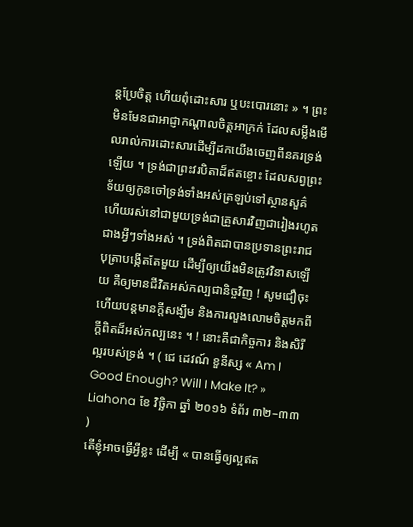ន្តប្រែចិត្ត ហើយពុំដោះសារ ឬបះបោរនោះ » ។ ព្រះមិនមែនជាអាជ្ញាកណ្ដាលចិត្តអាក្រក់ ដែលសម្លឹងមើលរាល់ការដោះសារដើម្បីដកយើងចេញពីនគរទ្រង់ឡើយ ។ ទ្រង់ជាព្រះវរបិតាដ៏ឥតខ្ចោះ ដែលសព្វព្រះទ័យឲ្យកូនចៅទ្រង់ទាំងអស់ត្រឡប់ទៅស្ថានសួគ៌ ហើយរស់នៅជាមួយទ្រង់ជាគ្រួសារវិញជារៀងរហូត ជាងអ្វីៗទាំងអស់ ។ ទ្រង់ពិតជាបានប្រទានព្រះរាជបុត្រាបង្កើតតែមួយ ដើម្បីឲ្យយើងមិនត្រូវវិនាសឡើយ គឺឲ្យមានជីវិតអស់កល្បជានិច្ចវិញ ! សូមជឿចុះ ហើយបន្តមានក្ដីសង្ឃឹម និងការលួងលោមចិត្តមកពីក្ដីពិតដ៏អស់កល្បនេះ ។ ! នោះគឺជាកិច្ចការ និងសិរីល្អរបស់ទ្រង់ ។ ( ជេ ដេវណ៍ ខួនីស្ស « Am I Good Enough? Will I Make It? » Liahona ខែ វិច្ឆិកា ឆ្នាំ ២០១៦ ទំព័រ ៣២–៣៣ )
តើខ្ញុំអាចធ្វើអ្វីខ្លះ ដើម្បី « បានធ្វើឲ្យល្អឥត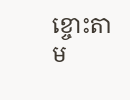ខ្ចោះតាម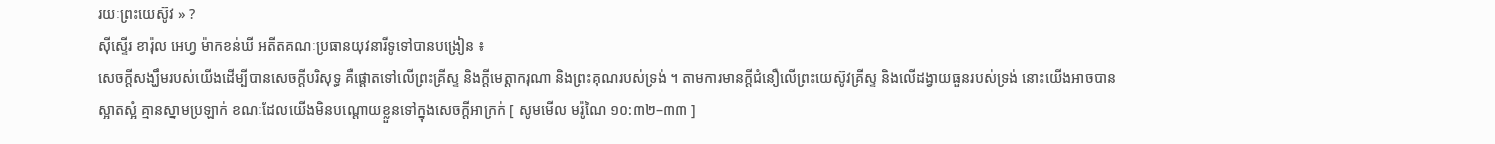រយៈព្រះយេស៊ូវ » ?
ស៊ីស្ទើរ ខារ៉ុល អេហ្វ ម៉ាកខន់ឃី អតីតគណៈប្រធានយុវនារីទូទៅបានបង្រៀន ៖
សេចក្ដីសង្ឃឹមរបស់យើងដើម្បីបានសេចក្ដីបរិសុទ្ធ គឺផ្ដោតទៅលើព្រះគ្រីស្ទ និងក្ដីមេត្តាករុណា និងព្រះគុណរបស់ទ្រង់ ។ តាមការមានក្ដីជំនឿលើព្រះយេស៊ូវគ្រីស្ទ និងលើដង្វាយធួនរបស់ទ្រង់ នោះយើងអាចបានស្អាតស្អំ គ្មានស្នាមប្រឡាក់ ខណៈដែលយើងមិនបណ្ដោយខ្លួនទៅក្នុងសេចក្ដីអាក្រក់ [ សូមមើល មរ៉ូណៃ ១០:៣២–៣៣ ]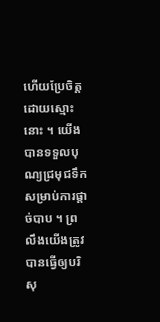ហើយប្រែចិត្តដោយស្មោះនោះ ។ យើងបានទទួលបុណ្យជ្រមុជទឹក សម្រាប់ការផ្ដាច់បាប ។ ព្រលឹងយើងត្រូវបានធ្វើឲ្យបរិសុ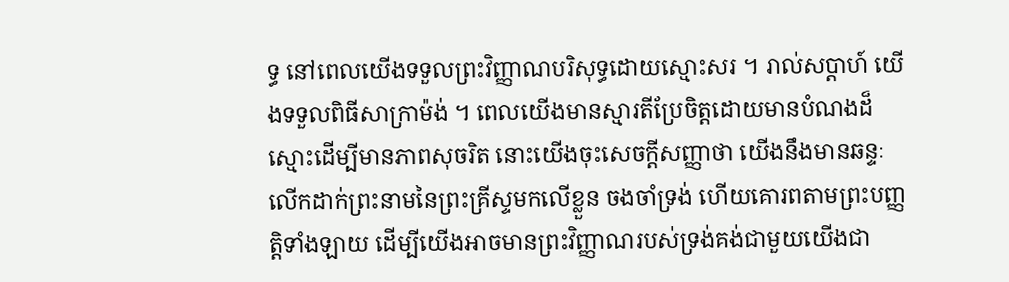ទ្ធ នៅពេលយើងទទួលព្រះវិញ្ញាណបរិសុទ្ធដោយស្មោះសរ ។ រាល់សប្ដាហ៍ យើងទទួលពិធីសាក្រាម៉ង់ ។ ពេលយើងមានស្មារតីប្រែចិត្តដោយមានបំណងដ៏ស្មោះដើម្បីមានភាពសុចរិត នោះយើងចុះសេចក្ដីសញ្ញាថា យើងនឹងមានឆន្ទៈលើកដាក់ព្រះនាមនៃព្រះគ្រីស្ទមកលើខ្លួន ចងចាំទ្រង់ ហើយគោរពតាមព្រះបញ្ញត្តិទាំងឡាយ ដើម្បីយើងអាចមានព្រះវិញ្ញាណរបស់ទ្រង់គង់ជាមួយយើងជា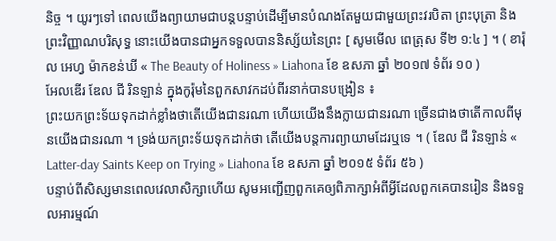និច្ច ។ យូរៗទៅ ពេលយើងព្យាយាមជាបន្ដបន្ទាប់ដើម្បីមានបំណងតែមួយជាមួយព្រះវរបិតា ព្រះបុត្រា និងព្រះវិញ្ញាណបរិសុទ្ធ នោះយើងបានជាអ្នកទទួលបាននិស្ស័យនៃព្រះ [ សូមមើល ពេត្រុស ទី២ ១:៤ ] ។ ( ខារ៉ុល អេហ្វ ម៉ាកខន់ឃី « The Beauty of Holiness » Liahona ខែ ឧសភា ឆ្នាំ ២០១៧ ទំព័រ ១០ )
អែលឌើរ ឌែល ជី រិនឡាន់ ក្នុងកូរ៉ុមនៃពួកសាវកដប់ពីរនាក់បានបង្រៀន ៖
ព្រះយកព្រះទ័យទុកដាក់ខ្លាំងថាតើយើងជានរណា ហើយយើងនឹងក្លាយជានរណា ច្រើនជាងថាតើកាលពីមុនយើងជានរណា ។ ទ្រង់យកព្រះទ័យទុកដាក់ថា តើយើងបន្តការព្យាយាមដែរឬទេ ។ ( ឌែល ជី រិនឡាន់ « Latter-day Saints Keep on Trying » Liahona ខែ ឧសភា ឆ្នាំ ២០១៥ ទំព័រ ៥៦ )
បន្ទាប់ពីសិស្សមានពេលវេលាសិក្សាហើយ សូមអញ្ជើញពួកគេឲ្យពិភាក្សាអំពីអ្វីដែលពួកគេបានរៀន និងទទួលអារម្មណ៍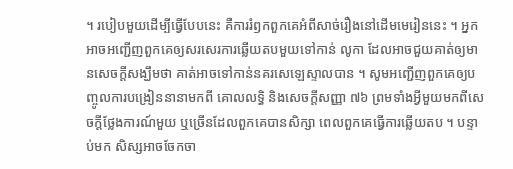។ របៀបមួយដើម្បីធ្វើបែបនេះ គឺការរំឭកពួកគេអំពីសាច់រឿងនៅដើមមេរៀននេះ ។ អ្នកអាចអញ្ជើញពួកគេឲ្យសរសេរការឆ្លើយតបមួយទៅកាន់ លូកា ដែលអាចជួយគាត់ឲ្យមានសេចក្ដីសង្ឃឹមថា គាត់អាចទៅកាន់នគរសេឡេស្ទាលបាន ។ សូមអញ្ជើញពួកគេឲ្យបញ្ចូលការបង្រៀននានាមកពី គោលលទ្ធិ និងសេចក្ដីសញ្ញា ៧៦ ព្រមទាំងអ្វីមួយមកពីសេចក្ដីថ្លែងការណ៍មួយ ឬច្រើនដែលពួកគេបានសិក្សា ពេលពួកគេធ្វើការឆ្លើយតប ។ បន្ទាប់មក សិស្សអាចចែកចា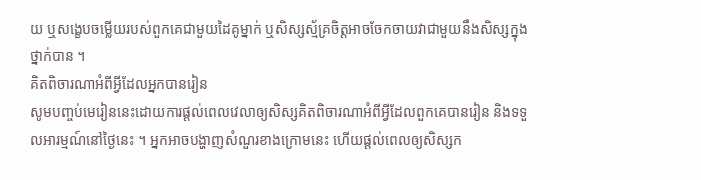យ ឬសង្ខេបចម្លើយរបស់ពួកគេជាមួយដៃគូម្នាក់ ឬសិស្សស្ម័គ្រចិត្តអាចចែកចាយវាជាមួយនឹងសិស្សក្នុងថ្នាក់បាន ។
គិតពិចារណាអំពីអ្វីដែលអ្នកបានរៀន
សូមបញ្ចប់មេរៀននេះដោយការផ្ដល់ពេលវេលាឲ្យសិស្សគិតពិចារណាអំពីអ្វីដែលពួកគេបានរៀន និងទទួលអារម្មណ៍នៅថ្ងៃនេះ ។ អ្នកអាចបង្ហាញសំណួរខាងក្រោមនេះ ហើយផ្តល់ពេលឲ្យសិស្សក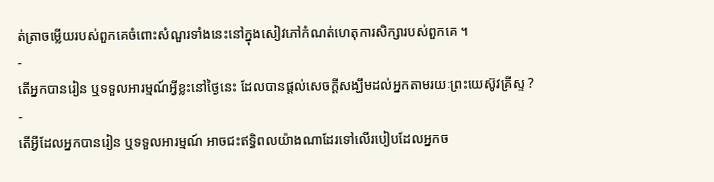ត់ត្រាចម្លើយរបស់ពួកគេចំពោះសំណួរទាំងនេះនៅក្នុងសៀវភៅកំណត់ហេតុការសិក្សារបស់ពួកគេ ។
-
តើអ្នកបានរៀន ឬទទួលអារម្មណ៍អ្វីខ្លះនៅថ្ងៃនេះ ដែលបានផ្ដល់សេចក្ដីសង្ឃឹមដល់អ្នកតាមរយៈព្រះយេស៊ូវគ្រីស្ទ ?
-
តើអ្វីដែលអ្នកបានរៀន ឬទទួលអារម្មណ៍ អាចជះឥទ្ធិពលយ៉ាងណាដែរទៅលើរបៀបដែលអ្នកច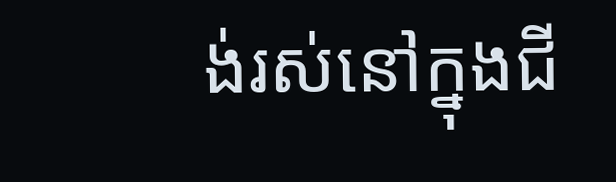ង់រស់នៅក្នុងជី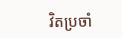វិតប្រចាំ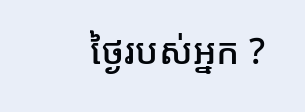ថ្ងៃរបស់អ្នក ?